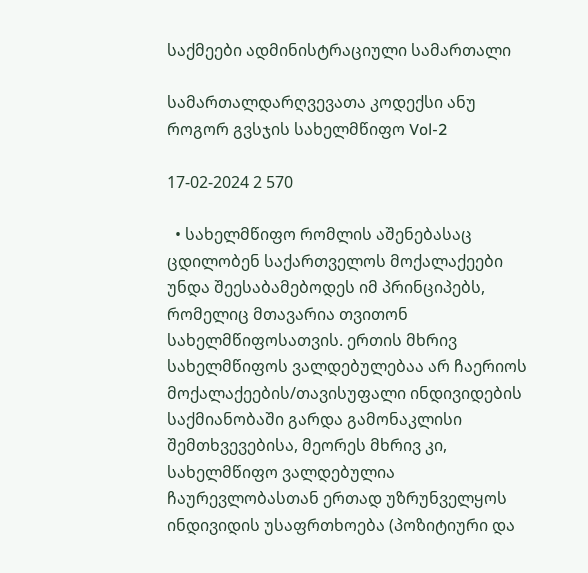საქმეები ადმინისტრაციული სამართალი

სამართალდარღვევათა კოდექსი ანუ როგორ გვსჯის სახელმწიფო Vol-2

17-02-2024 2 570

  • სახელმწიფო რომლის აშენებასაც ცდილობენ საქართველოს მოქალაქეები უნდა შეესაბამებოდეს იმ პრინციპებს, რომელიც მთავარია თვითონ სახელმწიფოსათვის. ერთის მხრივ სახელმწიფოს ვალდებულებაა არ ჩაერიოს მოქალაქეების/თავისუფალი ინდივიდების საქმიანობაში გარდა გამონაკლისი შემთხვევებისა, მეორეს მხრივ კი, სახელმწიფო ვალდებულია ჩაურევლობასთან ერთად უზრუნველყოს ინდივიდის უსაფრთხოება (პოზიტიური და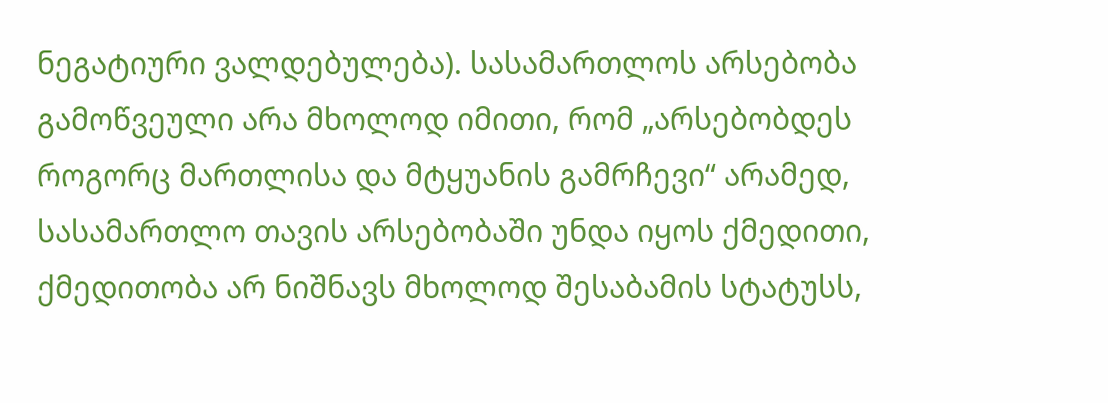ნეგატიური ვალდებულება). სასამართლოს არსებობა გამოწვეული არა მხოლოდ იმითი, რომ „არსებობდეს როგორც მართლისა და მტყუანის გამრჩევი“ არამედ, სასამართლო თავის არსებობაში უნდა იყოს ქმედითი, ქმედითობა არ ნიშნავს მხოლოდ შესაბამის სტატუსს,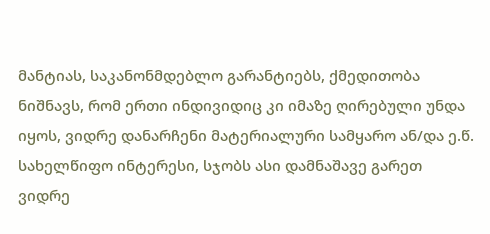მანტიას, საკანონმდებლო გარანტიებს, ქმედითობა ნიშნავს, რომ ერთი ინდივიდიც კი იმაზე ღირებული უნდა იყოს, ვიდრე დანარჩენი მატერიალური სამყარო ან/და ე.წ. სახელწიფო ინტერესი, სჯობს ასი დამნაშავე გარეთ ვიდრე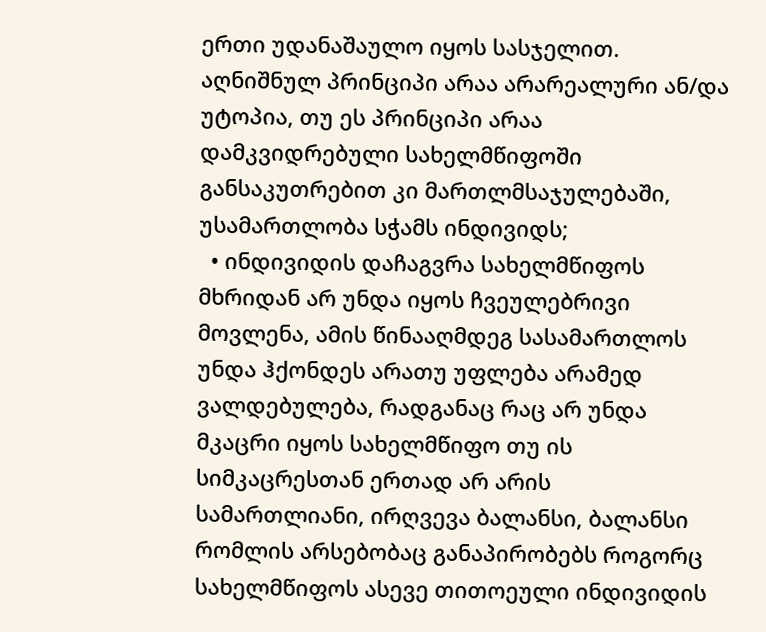ერთი უდანაშაულო იყოს სასჯელით. აღნიშნულ პრინციპი არაა არარეალური ან/და უტოპია, თუ ეს პრინციპი არაა დამკვიდრებული სახელმწიფოში განსაკუთრებით კი მართლმსაჯულებაში, უსამართლობა სჭამს ინდივიდს;
  • ინდივიდის დაჩაგვრა სახელმწიფოს მხრიდან არ უნდა იყოს ჩვეულებრივი მოვლენა, ამის წინააღმდეგ სასამართლოს უნდა ჰქონდეს არათუ უფლება არამედ ვალდებულება, რადგანაც რაც არ უნდა მკაცრი იყოს სახელმწიფო თუ ის სიმკაცრესთან ერთად არ არის სამართლიანი, ირღვევა ბალანსი, ბალანსი რომლის არსებობაც განაპირობებს როგორც სახელმწიფოს ასევე თითოეული ინდივიდის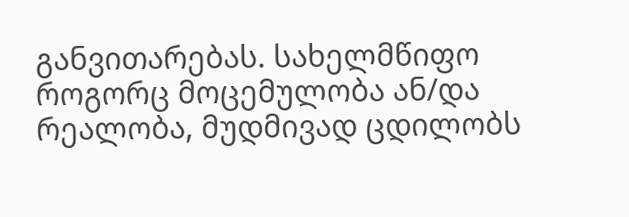განვითარებას. სახელმწიფო როგორც მოცემულობა ან/და რეალობა, მუდმივად ცდილობს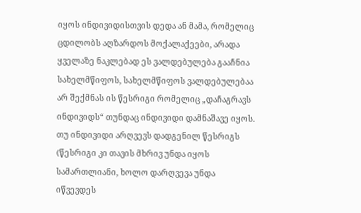იყოს ინდივიდისთვის დედა ან მამა, რომელიც ცდილობს აღზარდოს მოქალაქეები, არადა ყველაზე ნაკლებად ეს ვალდებულება გააჩნია სახელმწიფოს, სახელმწიფოს ვალდებულებაა არ შექმნას ის წესრიგი რომელიც „დაჩაგრავს ინდივიდს“ თუნდაც ინდივიდი დამნაშავე იყოს. თუ ინდივიდი არღვევს დადგენილ წესრიგს (წესრიგი კი თავის მხრივ უნდა იყოს სამართლიანი, ხოლო დარღვევა უნდა იწვევდეს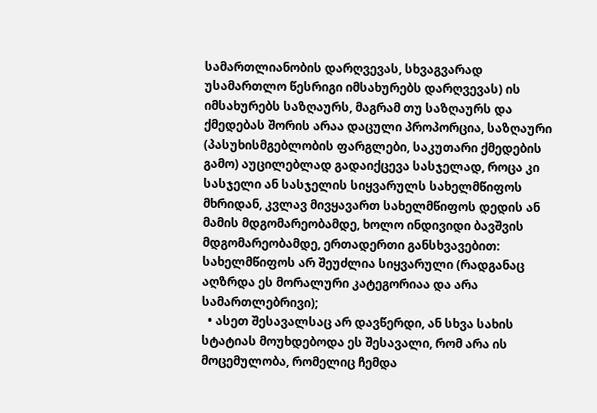სამართლიანობის დარღვევას, სხვაგვარად უსამართლო წესრიგი იმსახურებს დარღვევას) ის იმსახურებს საზღაურს, მაგრამ თუ საზღაურს და ქმედებას შორის არაა დაცული პროპორცია, საზღაური (პასუხისმგებლობის ფარგლები, საკუთარი ქმედების გამო) აუცილებლად გადაიქცევა სასჯელად, როცა კი სასჯელი ან სასჯელის სიყვარულს სახელმწიფოს მხრიდან, კვლავ მივყავართ სახელმწიფოს დედის ან მამის მდგომარეობამდე, ხოლო ინდივიდი ბავშვის მდგომარეობამდე, ერთადერთი განსხვავებით: სახელმწიფოს არ შეუძლია სიყვარული (რადგანაც აღზრდა ეს მორალური კატეგორიაა და არა სამართლებრივი);
  • ასეთ შესავალსაც არ დავწერდი, ან სხვა სახის სტატიას მოუხდებოდა ეს შესავალი, რომ არა ის მოცემულობა, რომელიც ჩემდა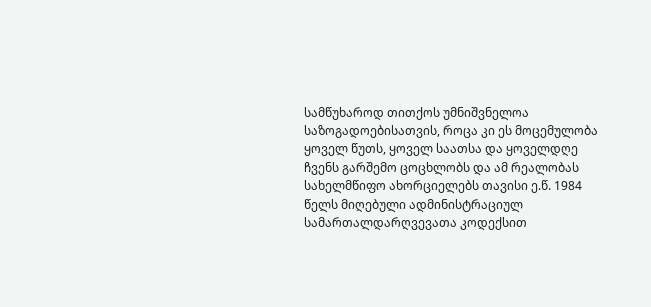სამწუხაროდ თითქოს უმნიშვნელოა საზოგადოებისათვის, როცა კი ეს მოცემულობა ყოველ წუთს, ყოველ საათსა და ყოველდღე ჩვენს გარშემო ცოცხლობს და ამ რეალობას სახელმწიფო ახორციელებს თავისი ე.წ. 1984 წელს მიღებული ადმინისტრაციულ სამართალდარღვევათა კოდექსით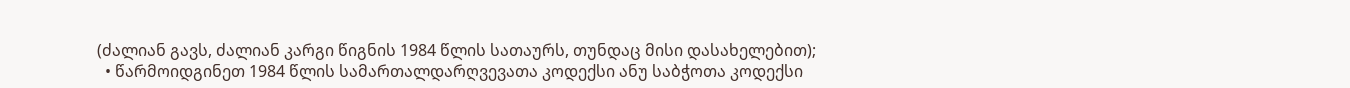(ძალიან გავს, ძალიან კარგი წიგნის 1984 წლის სათაურს, თუნდაც მისი დასახელებით);
  • წარმოიდგინეთ 1984 წლის სამართალდარღვევათა კოდექსი ანუ საბჭოთა კოდექსი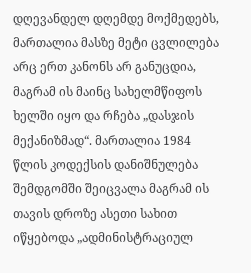დღევანდელ დღემდე მოქმედებს, მართალია მასზე მეტი ცვლილება არც ერთ კანონს არ განუცდია, მაგრამ ის მაინც სახელმწიფოს ხელში იყო და რჩება „დასჯის მექანიზმად“. მართალია 1984 წლის კოდექსის დანიშნულება შემდგომში შეიცვალა მაგრამ ის თავის დროზე ასეთი სახით იწყებოდა „ადმინისტრაციულ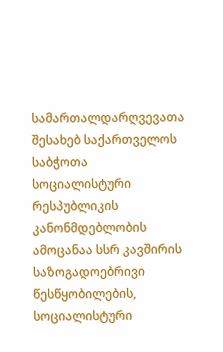სამართალდარღვევათა შესახებ საქართველოს საბჭოთა სოციალისტური რესპუბლიკის კანონმდებლობის ამოცანაა სსრ კავშირის საზოგადოებრივი წესწყობილების, სოციალისტური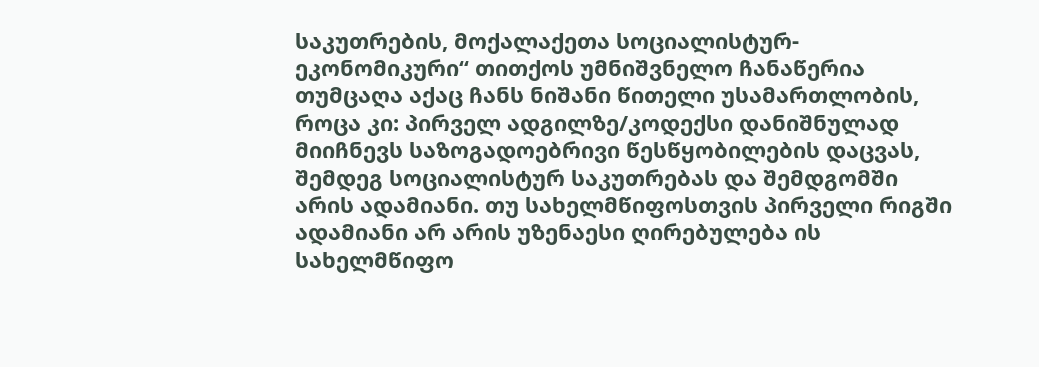საკუთრების, მოქალაქეთა სოციალისტურ-ეკონომიკური“ თითქოს უმნიშვნელო ჩანაწერია თუმცაღა აქაც ჩანს ნიშანი წითელი უსამართლობის, როცა კი: პირველ ადგილზე/კოდექსი დანიშნულად მიიჩნევს საზოგადოებრივი წესწყობილების დაცვას, შემდეგ სოციალისტურ საკუთრებას და შემდგომში არის ადამიანი. თუ სახელმწიფოსთვის პირველი რიგში ადამიანი არ არის უზენაესი ღირებულება ის სახელმწიფო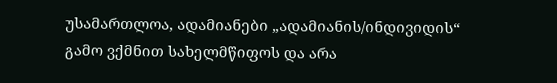უსამართლოა, ადამიანები „ადამიანის/ინდივიდის“ გამო ვქმნით სახელმწიფოს და არა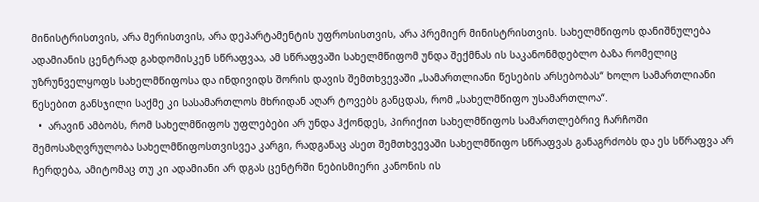მინისტრისთვის, არა მერისთვის, არა დეპარტამენტის უფროსისთვის, არა პრემიერ მინისტრისთვის. სახელმწიფოს დანიშნულება ადამიანის ცენტრად გახდომისკენ სწრაფვაა, ამ სწრაფვაში სახელმწიფომ უნდა შექმნას ის საკანონმდებლო ბაზა რომელიც უზრუნველყოფს სახელმწიფოსა და ინდივიდს შორის დავის შემთხვევაში „სამართლიანი წესების არსებობას“ ხოლო სამართლიანი წესებით განსჯილი საქმე კი სასამართლოს მხრიდან აღარ ტოვებს განცდას, რომ „სახელმწიფო უსამართლოა“.
  •  არავინ ამბობს, რომ სახელმწიფოს უფლებები არ უნდა ჰქონდეს, პირიქით სახელმწიფოს სამართლებრივ ჩარჩოში შემოსაზღვრულობა სახელმწიფოსთვისვეა კარგი, რადგანაც ასეთ შემთხვევაში სახელმწიფო სწრაფვას განაგრძობს და ეს სწრაფვა არ ჩერდება, ამიტომაც თუ კი ადამიანი არ დგას ცენტრში ნებისმიერი კანონის ის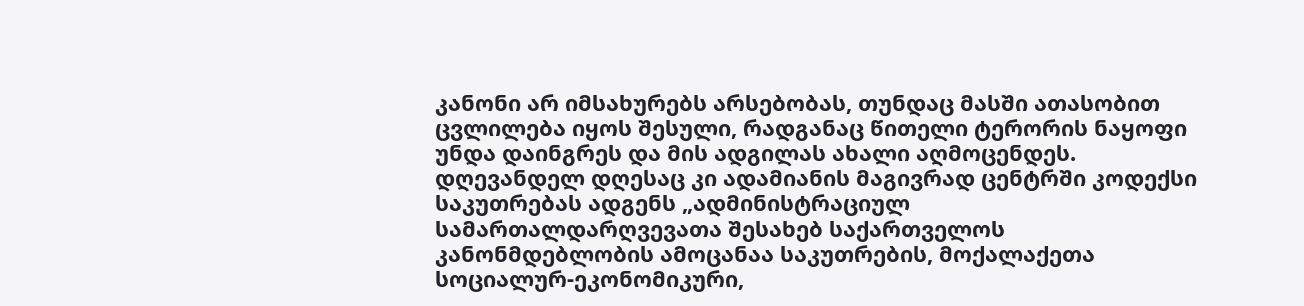კანონი არ იმსახურებს არსებობას, თუნდაც მასში ათასობით ცვლილება იყოს შესული, რადგანაც წითელი ტერორის ნაყოფი უნდა დაინგრეს და მის ადგილას ახალი აღმოცენდეს. დღევანდელ დღესაც კი ადამიანის მაგივრად ცენტრში კოდექსი საკუთრებას ადგენს „ადმინისტრაციულ სამართალდარღვევათა შესახებ საქართველოს კანონმდებლობის ამოცანაა საკუთრების, მოქალაქეთა სოციალურ-ეკონომიკური,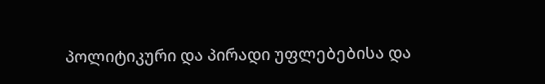პოლიტიკური და პირადი უფლებებისა და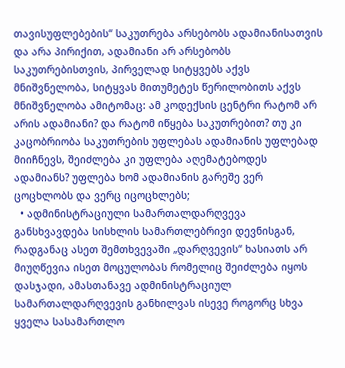თავისუფლებების“ საკუთრება არსებობს ადამიანისათვის და არა პირიქით, ადამიანი არ არსებობს საკუთრებისთვის, პირველად სიტყვებს აქვს მნიშვნელობა, სიტყვას მითუმეტეს წერილობითს აქვს მნიშვნელობა ამიტომაც: ამ კოდექსის ცენტრი რატომ არ არის ადამიანი? და რატომ იწყება საკუთრებით? თუ კი კაცობრიობა საკუთრების უფლებას ადამიანის უფლებად მიიჩნევს, შეიძლება კი უფლება აღემატებოდეს ადამიანს? უფლება ხომ ადამიანის გარეშე ვერ ცოცხლობს და ვერც იცოცხლებს;
  • ადმინისტრაციული სამართალდარღვევა განსხვავდება სისხლის სამართლებრივი დევნისგან, რადგანაც ასეთ შემთხვევაში „დარღვევის“ ხასიათს არ მიუღწევია ისეთ მოცულობას რომელიც შეიძლება იყოს დასჯადი, ამასთანავე ადმინისტრაციულ სამართალდარღვევის განხილვას ისევე როგორც სხვა ყველა სასამართლო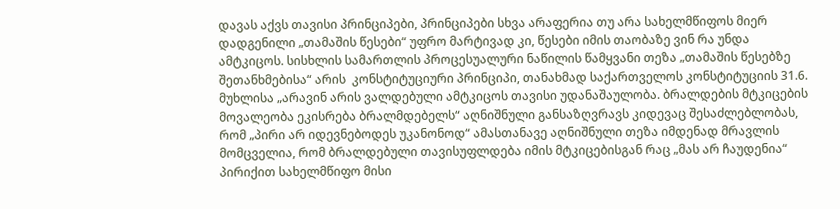დავას აქვს თავისი პრინციპები, პრინციპები სხვა არაფერია თუ არა სახელმწიფოს მიერ დადგენილი „თამაშის წესები“ უფრო მარტივად კი, წესები იმის თაობაზე ვინ რა უნდა ამტკიცოს. სისხლის სამართლის პროცესუალური ნაწილის წამყვანი თეზა „თამაშის წესებზე შეთანხმებისა“ არის  კონსტიტუციური პრინციპი, თანახმად საქართველოს კონსტიტუციის 31.6. მუხლისა „არავინ არის ვალდებული ამტკიცოს თავისი უდანაშაულობა. ბრალდების მტკიცების მოვალეობა ეკისრება ბრალმდებელს“ აღნიშნული განსაზღვრავს კიდევაც შესაძლებლობას, რომ „პირი არ იდევნებოდეს უკანონოდ“ ამასთანავე აღნიშნული თეზა იმდენად მრავლის მომცველია, რომ ბრალდებული თავისუფლდება იმის მტკიცებისგან რაც „მას არ ჩაუდენია“ პირიქით სახელმწიფო მისი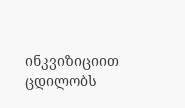ინკვიზიციით ცდილობს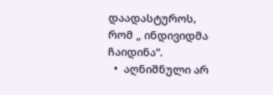დაადასტუროს, რომ „ ინდივიდმა ჩაიდინა“.
  •  აღნიშნული არ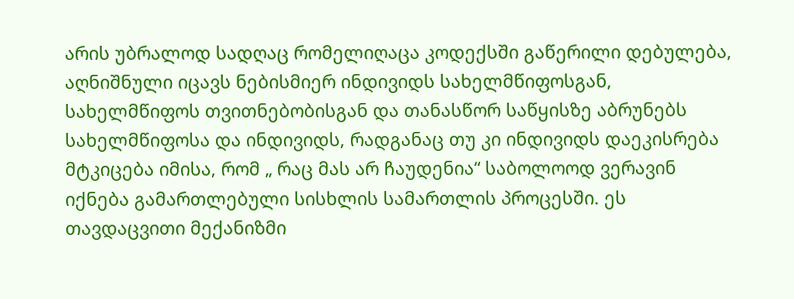არის უბრალოდ სადღაც რომელიღაცა კოდექსში გაწერილი დებულება, აღნიშნული იცავს ნებისმიერ ინდივიდს სახელმწიფოსგან, სახელმწიფოს თვითნებობისგან და თანასწორ საწყისზე აბრუნებს სახელმწიფოსა და ინდივიდს, რადგანაც თუ კი ინდივიდს დაეკისრება მტკიცება იმისა, რომ „ რაც მას არ ჩაუდენია“ საბოლოოდ ვერავინ იქნება გამართლებული სისხლის სამართლის პროცესში. ეს თავდაცვითი მექანიზმი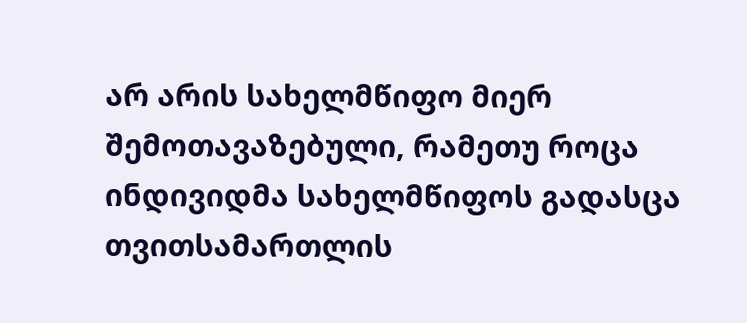არ არის სახელმწიფო მიერ შემოთავაზებული, რამეთუ როცა ინდივიდმა სახელმწიფოს გადასცა თვითსამართლის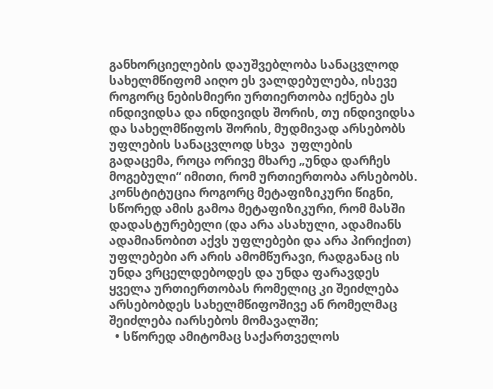განხორციელების დაუშვებლობა სანაცვლოდ სახელმწიფომ აიღო ეს ვალდებულება, ისევე როგორც ნებისმიერი ურთიერთობა იქნება ეს ინდივიდსა და ინდივიდს შორის, თუ ინდივიდსა და სახელმწიფოს შორის, მუდმივად არსებობს უფლების სანაცვლოდ სხვა  უფლების გადაცემა, როცა ორივე მხარე „უნდა დარჩეს მოგებული“ იმითი, რომ ურთიერთობა არსებობს. კონსტიტუცია როგორც მეტაფიზიკური წიგნი, სწორედ ამის გამოა მეტაფიზიკური, რომ მასში დადასტურებელი (და არა ასახული, ადამიანს ადამიანობით აქვს უფლებები და არა პირიქით) უფლებები არ არის ამომწურავი, რადგანაც ის უნდა ვრცელდებოდეს და უნდა ფარავდეს ყველა ურთიერთობას რომელიც კი შეიძლება არსებობდეს სახელმწიფოშივე ან რომელმაც შეიძლება იარსებოს მომავალში;
  • სწორედ ამიტომაც საქართველოს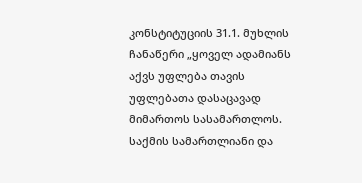კონსტიტუციის 31.1. მუხლის ჩანაწერი „ყოველ ადამიანს აქვს უფლება თავის უფლებათა დასაცავად მიმართოს სასამართლოს. საქმის სამართლიანი და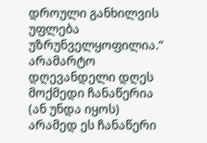დროული განხილვის უფლება უზრუნველყოფილია.“  არამარტო დღევანდელი დღეს მოქმედი ჩანაწერია (ან უნდა იყოს) არამედ ეს ჩანაწერი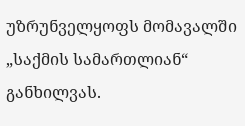უზრუნველყოფს მომავალში „საქმის სამართლიან“ განხილვას.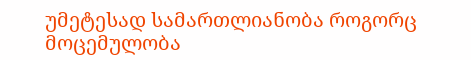უმეტესად სამართლიანობა როგორც მოცემულობა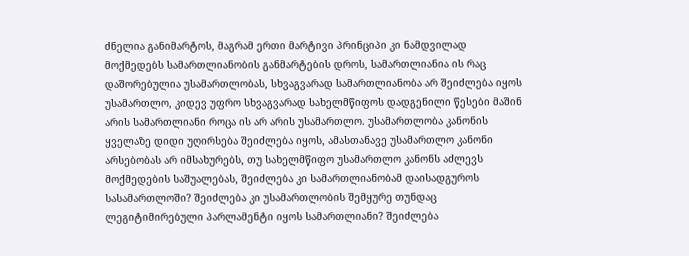ძნელია განიმარტოს, მაგრამ ერთი მარტივი პრინციპი კი ნამდვილად მოქმედებს სამართლიანობის განმარტების დროს, სამართლიანია ის რაც დაშორებულია უსამართლობას, სხვაგვარად სამართლიანობა არ შეიძლება იყოს უსამართლო, კიდევ უფრო სხვაგვარად სახელმწიფოს დადგენილი წესები მაშინ არის სამართლიანი როცა ის არ არის უსამართლო. უსამართლობა კანონის ყველაზე დიდი უღირსება შეიძლება იყოს, ამასთანავე უსამართლო კანონი არსებობას არ იმსახურებს, თუ სახელმწიფო უსამართლო კანონს აძლევს მოქმედების საშუალებას, შეიძლება კი სამართლიანობამ დაისადგუროს სასამართლოში? შეიძლება კი უსამართლობის შემყურე თუნდაც ლეგიტიმირებული პარლამენტი იყოს სამართლიანი? შეიძლება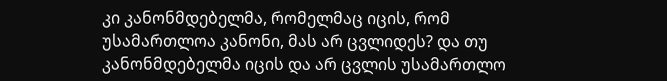კი კანონმდებელმა, რომელმაც იცის, რომ უსამართლოა კანონი, მას არ ცვლიდეს? და თუ კანონმდებელმა იცის და არ ცვლის უსამართლო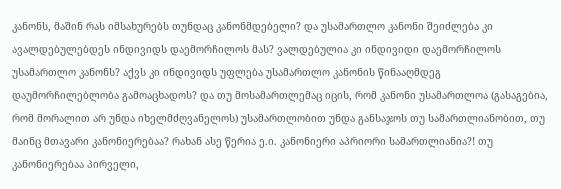კანონს, მაშინ რას იმსახურებს თუნდაც კანონმდებელი? და უსამართლო კანონი შეიძლება კი ავალდებულებდეს ინდივიდს დაემორჩილოს მას? ვალდებულია კი ინდივიდი დაემორჩილოს უსამართლო კანონს? აქვს კი ინდივიდს უფლება უსამართლო კანონის წინააღმდეგ დაუმორჩილებლობა გამოაცხადოს? და თუ მოსამართლემაც იცის, რომ კანონი უსამართლოა (გასაგებია, რომ მორალით არ უნდა იხელმძღვანელოს) უსამართლობით უნდა განსაჯოს თუ სამართლიანობით, თუ მაინც მთავარი კანონიერებაა? რახან ასე წერია ე.ი. კანონიერი აპრიორი სამართლიანია?! თუ კანონიერებაა პირველი,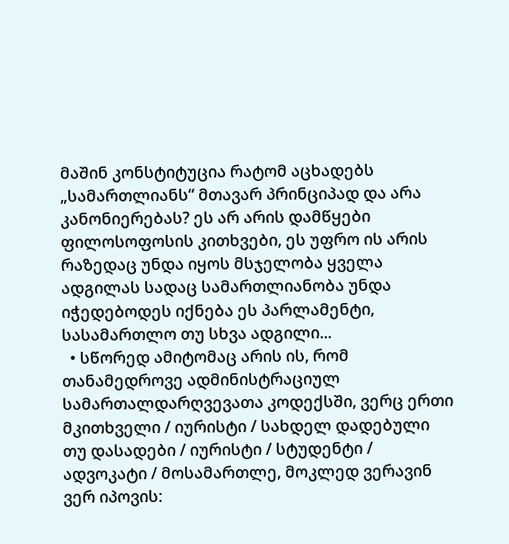მაშინ კონსტიტუცია რატომ აცხადებს „სამართლიანს“ მთავარ პრინციპად და არა კანონიერებას? ეს არ არის დამწყები ფილოსოფოსის კითხვები, ეს უფრო ის არის რაზედაც უნდა იყოს მსჯელობა ყველა ადგილას სადაც სამართლიანობა უნდა იჭედებოდეს იქნება ეს პარლამენტი, სასამართლო თუ სხვა ადგილი...
  • სწორედ ამიტომაც არის ის, რომ თანამედროვე ადმინისტრაციულ სამართალდარღვევათა კოდექსში, ვერც ერთი მკითხველი / იურისტი / სახდელ დადებული თუ დასადები / იურისტი / სტუდენტი / ადვოკატი / მოსამართლე, მოკლედ ვერავინ ვერ იპოვის: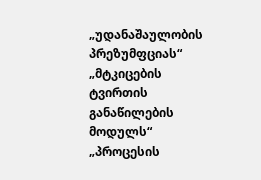„უდანაშაულობის პრეზუმფციას“ „მტკიცების ტვირთის განაწილების მოდულს“ „პროცესის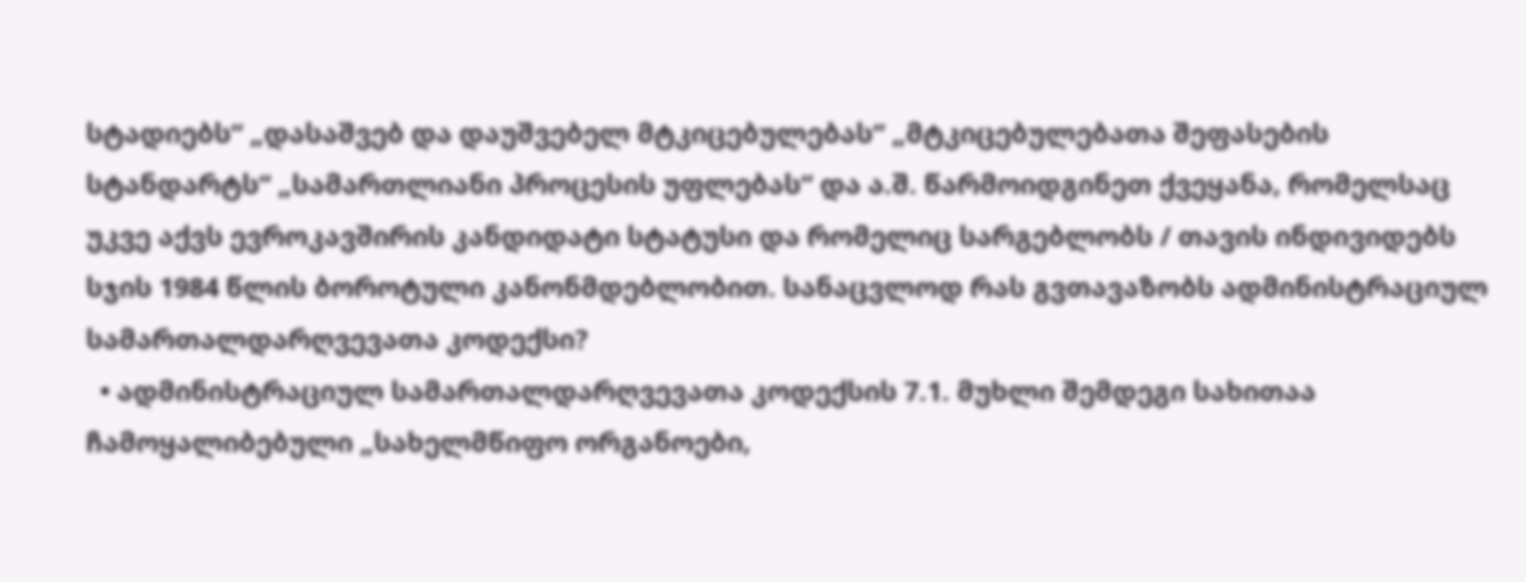სტადიებს“ „დასაშვებ და დაუშვებელ მტკიცებულებას“ „მტკიცებულებათა შეფასების სტანდარტს“ „სამართლიანი პროცესის უფლებას“ და ა.შ. წარმოიდგინეთ ქვეყანა, რომელსაც უკვე აქვს ევროკავშირის კანდიდატი სტატუსი და რომელიც სარგებლობს / თავის ინდივიდებს სჯის 1984 წლის ბოროტული კანონმდებლობით. სანაცვლოდ რას გვთავაზობს ადმინისტრაციულ სამართალდარღვევათა კოდექსი?
  • ადმინისტრაციულ სამართალდარღვევათა კოდექსის 7.1. მუხლი შემდეგი სახითაა ჩამოყალიბებული „სახელმწიფო ორგანოები,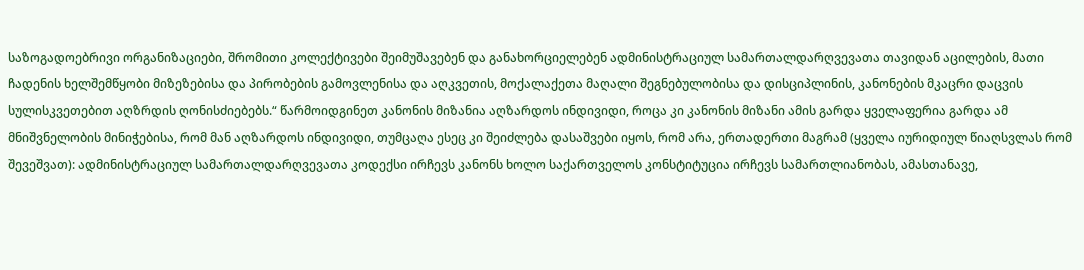საზოგადოებრივი ორგანიზაციები, შრომითი კოლექტივები შეიმუშავებენ და განახორციელებენ ადმინისტრაციულ სამართალდარღვევათა თავიდან აცილების, მათი ჩადენის ხელშემწყობი მიზეზებისა და პირობების გამოვლენისა და აღკვეთის, მოქალაქეთა მაღალი შეგნებულობისა და დისციპლინის, კანონების მკაცრი დაცვის სულისკვეთებით აღზრდის ღონისძიებებს.“ წარმოიდგინეთ კანონის მიზანია აღზარდოს ინდივიდი, როცა კი კანონის მიზანი ამის გარდა ყველაფერია გარდა ამ მნიშვნელობის მინიჭებისა, რომ მან აღზარდოს ინდივიდი, თუმცაღა ესეც კი შეიძლება დასაშვები იყოს, რომ არა, ერთადერთი მაგრამ (ყველა იურიდიულ წიაღსვლას რომ შევეშვათ): ადმინისტრაციულ სამართალდარღვევათა კოდექსი ირჩევს კანონს ხოლო საქართველოს კონსტიტუცია ირჩევს სამართლიანობას, ამასთანავე,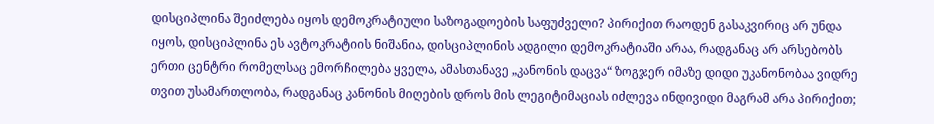დისციპლინა შეიძლება იყოს დემოკრატიული საზოგადოების საფუძველი? პირიქით რაოდენ გასაკვირიც არ უნდა იყოს, დისციპლინა ეს ავტოკრატიის ნიშანია, დისციპლინის ადგილი დემოკრატიაში არაა, რადგანაც არ არსებობს ერთი ცენტრი რომელსაც ემორჩილება ყველა, ამასთანავე „კანონის დაცვა“ ზოგჯერ იმაზე დიდი უკანონობაა ვიდრე თვით უსამართლობა, რადგანაც კანონის მიღების დროს მის ლეგიტიმაციას იძლევა ინდივიდი მაგრამ არა პირიქით;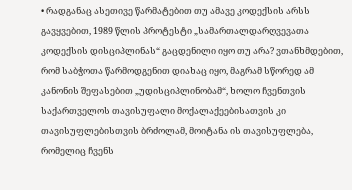• რადგანაც ასეთივე წარმატებით თუ ამავე კოდექსის არსს გავყვებით, 1989 წლის პროტესტი „სამართალდარღვევათა კოდექსის დისციპლინას“ გაცდენილი იყო თუ არა? ვთანხმდებით, რომ საბჭოთა წარმოდგენით დიახაც იყო, მაგრამ სწორედ ამ კანონის შეფასებით „უდისციპლინობამ“, ხოლო ჩვენთვის საქართველოს თავისუფალი მოქალაქეებისათვის კი თავისუფლებისთვის ბრძოლამ, მოიტანა ის თავისუფლება, რომელიც ჩვენს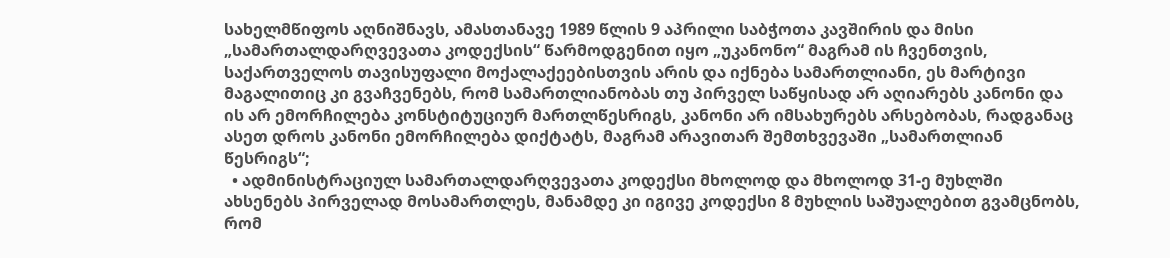სახელმწიფოს აღნიშნავს, ამასთანავე 1989 წლის 9 აპრილი საბჭოთა კავშირის და მისი „სამართალდარღვევათა კოდექსის“ წარმოდგენით იყო „უკანონო“ მაგრამ ის ჩვენთვის, საქართველოს თავისუფალი მოქალაქეებისთვის არის და იქნება სამართლიანი, ეს მარტივი მაგალითიც კი გვაჩვენებს, რომ სამართლიანობას თუ პირველ საწყისად არ აღიარებს კანონი და ის არ ემორჩილება კონსტიტუციურ მართლწესრიგს, კანონი არ იმსახურებს არსებობას, რადგანაც ასეთ დროს კანონი ემორჩილება დიქტატს, მაგრამ არავითარ შემთხვევაში „სამართლიან წესრიგს“;
  • ადმინისტრაციულ სამართალდარღვევათა კოდექსი მხოლოდ და მხოლოდ 31-ე მუხლში ახსენებს პირველად მოსამართლეს, მანამდე კი იგივე კოდექსი 8 მუხლის საშუალებით გვამცნობს, რომ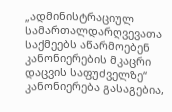„ადმინისტრაციულ სამართალდარღვევათა საქმეებს აწარმოებენ კანონიერების მკაცრი დაცვის საფუძველზე“ კანონიერება გასაგებია,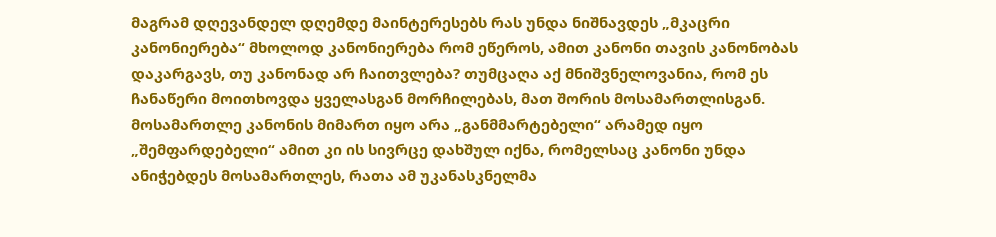მაგრამ დღევანდელ დღემდე მაინტერესებს რას უნდა ნიშნავდეს „მკაცრი კანონიერება“ მხოლოდ კანონიერება რომ ეწეროს, ამით კანონი თავის კანონობას დაკარგავს, თუ კანონად არ ჩაითვლება? თუმცაღა აქ მნიშვნელოვანია, რომ ეს ჩანაწერი მოითხოვდა ყველასგან მორჩილებას, მათ შორის მოსამართლისგან. მოსამართლე კანონის მიმართ იყო არა „განმმარტებელი“ არამედ იყო „შემფარდებელი“ ამით კი ის სივრცე დახშულ იქნა, რომელსაც კანონი უნდა ანიჭებდეს მოსამართლეს, რათა ამ უკანასკნელმა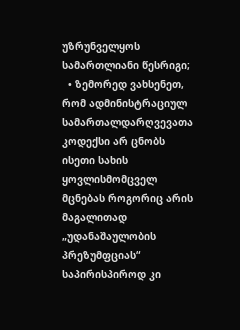უზრუნველყოს სამართლიანი წესრიგი;
  • ზემორედ ვახსენეთ, რომ ადმინისტრაციულ სამართალდარღვევათა კოდექსი არ ცნობს ისეთი სახის ყოვლისმომცველ მცნებას როგორიც არის მაგალითად „უდანაშაულობის პრეზუმფციას“ საპირისპიროდ კი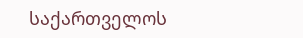საქართველოს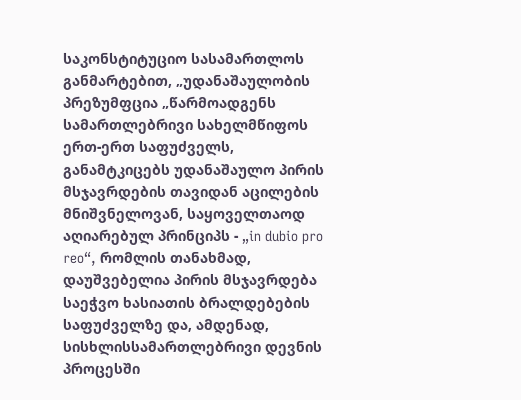საკონსტიტუციო სასამართლოს განმარტებით, „უდანაშაულობის პრეზუმფცია „წარმოადგენს სამართლებრივი სახელმწიფოს ერთ-ერთ საფუძველს, განამტკიცებს უდანაშაულო პირის მსჯავრდების თავიდან აცილების მნიშვნელოვან, საყოველთაოდ აღიარებულ პრინციპს - „in dubio pro reo“, რომლის თანახმად, დაუშვებელია პირის მსჯავრდება საეჭვო ხასიათის ბრალდებების საფუძველზე და, ამდენად, სისხლისსამართლებრივი დევნის პროცესში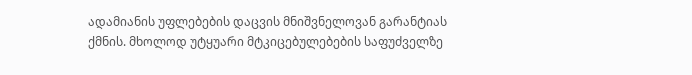ადამიანის უფლებების დაცვის მნიშვნელოვან გარანტიას ქმნის. მხოლოდ უტყუარი მტკიცებულებების საფუძველზე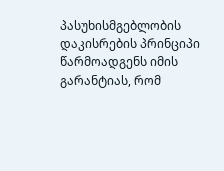პასუხისმგებლობის დაკისრების პრინციპი წარმოადგენს იმის გარანტიას, რომ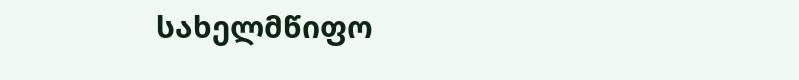სახელმწიფო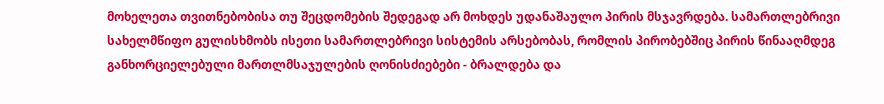მოხელეთა თვითნებობისა თუ შეცდომების შედეგად არ მოხდეს უდანაშაულო პირის მსჯავრდება. სამართლებრივი სახელმწიფო გულისხმობს ისეთი სამართლებრივი სისტემის არსებობას, რომლის პირობებშიც პირის წინააღმდეგ განხორციელებული მართლმსაჯულების ღონისძიებები - ბრალდება და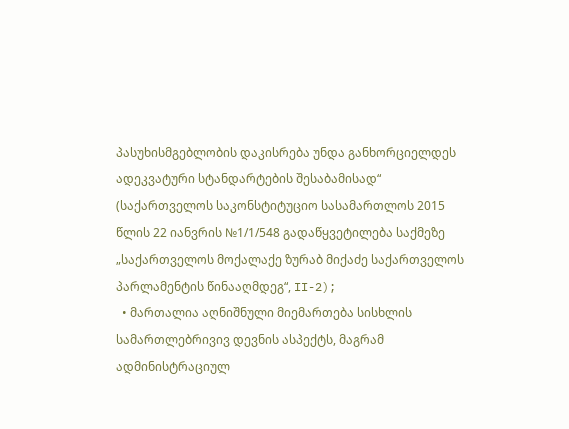პასუხისმგებლობის დაკისრება უნდა განხორციელდეს ადეკვატური სტანდარტების შესაბამისად“ (საქართველოს საკონსტიტუციო სასამართლოს 2015 წლის 22 იანვრის №1/1/548 გადაწყვეტილება საქმეზე „საქართველოს მოქალაქე ზურაბ მიქაძე საქართველოს პარლამენტის წინააღმდეგ“, II-2);
  • მართალია აღნიშნული მიემართება სისხლის სამართლებრივივ დევნის ასპექტს, მაგრამ ადმინისტრაციულ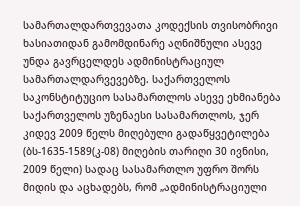სამართალდართვევათა კოდექსის თვისობრივი ხასიათიდან გამომდინარე აღნიშნული ასევე უნდა გავრცელდეს ადმინისტრაციულ სამართალდარვევებზე. საქართველოს საკონსტიტუციო სასამართლოს ასევე ეხმიანება საქართველოს უზენაესი სასამართლოს, ჯერ კიდევ 2009 წელს მიღებული გადაწყვეტილება (ბს-1635-1589(კ-08) მიღების თარიღი 30 ივნისი, 2009 წელი) სადაც სასამართლო უფრო შორს მიდის და აცხადებს, რომ „ადმინისტრაციული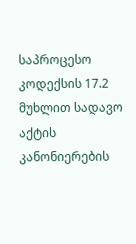საპროცესო კოდექსის 17.2 მუხლით სადავო აქტის კანონიერების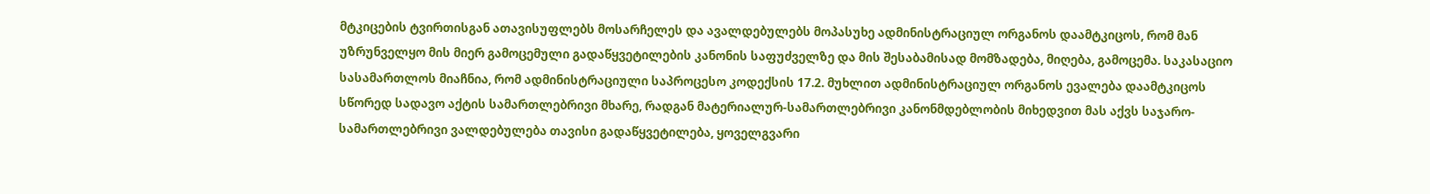მტკიცების ტვირთისგან ათავისუფლებს მოსარჩელეს და ავალდებულებს მოპასუხე ადმინისტრაციულ ორგანოს დაამტკიცოს, რომ მან უზრუნველყო მის მიერ გამოცემული გადაწყვეტილების კანონის საფუძველზე და მის შესაბამისად მომზადება, მიღება, გამოცემა. საკასაციო სასამართლოს მიაჩნია, რომ ადმინისტრაციული საპროცესო კოდექსის 17.2. მუხლით ადმინისტრაციულ ორგანოს ევალება დაამტკიცოს სწორედ სადავო აქტის სამართლებრივი მხარე, რადგან მატერიალურ-სამართლებრივი კანონმდებლობის მიხედვით მას აქვს საჯარო-სამართლებრივი ვალდებულება თავისი გადაწყვეტილება, ყოველგვარი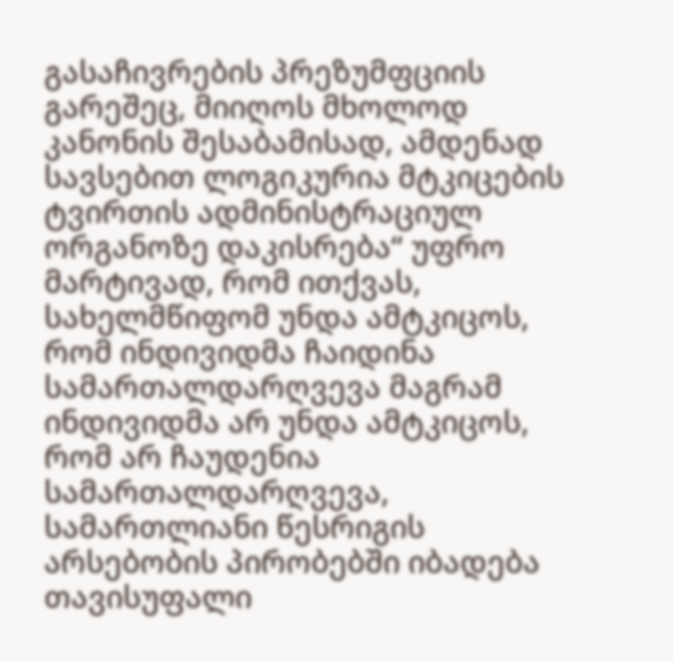გასაჩივრების პრეზუმფციის გარეშეც, მიიღოს მხოლოდ კანონის შესაბამისად, ამდენად სავსებით ლოგიკურია მტკიცების ტვირთის ადმინისტრაციულ ორგანოზე დაკისრება“ უფრო მარტივად, რომ ითქვას, სახელმწიფომ უნდა ამტკიცოს, რომ ინდივიდმა ჩაიდინა სამართალდარღვევა მაგრამ ინდივიდმა არ უნდა ამტკიცოს, რომ არ ჩაუდენია სამართალდარღვევა, სამართლიანი წესრიგის არსებობის პირობებში იბადება თავისუფალი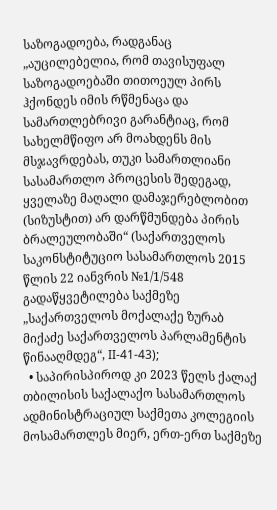საზოგადოება, რადგანაც „აუცილებელია, რომ თავისუფალ საზოგადოებაში თითოეულ პირს ჰქონდეს იმის რწმენაცა და სამართლებრივი გარანტიაც, რომ სახელმწიფო არ მოახდენს მის მსჯავრდებას, თუკი სამართლიანი სასამართლო პროცესის შედეგად, ყველაზე მაღალი დამაჯერებლობით (სიზუსტით) არ დარწმუნდება პირის ბრალეულობაში“ (საქართველოს საკონსტიტუციო სასამართლოს 2015 წლის 22 იანვრის №1/1/548 გადაწყვეტილება საქმეზე „საქართველოს მოქალაქე ზურაბ მიქაძე საქართველოს პარლამენტის წინააღმდეგ“, II-41-43);
  • საპირისპიროდ კი 2023 წელს ქალაქ თბილისის საქალაქო სასამართლოს ადმინისტრაციულ საქმეთა კოლეგიის მოსამართლეს მიერ, ერთ-ერთ საქმეზე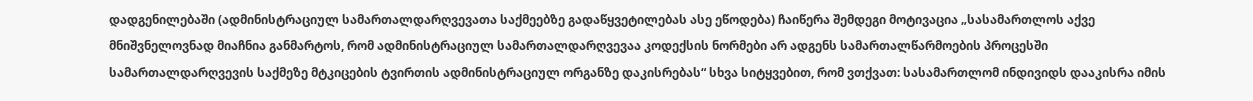დადგენილებაში (ადმინისტრაციულ სამართალდარღვევათა საქმეებზე გადაწყვეტილებას ასე ეწოდება) ჩაიწერა შემდეგი მოტივაცია „სასამართლოს აქვე მნიშვნელოვნად მიაჩნია განმარტოს, რომ ადმინისტრაციულ სამართალდარღვევაა კოდექსის ნორმები არ ადგენს სამართალწარმოების პროცესში სამართალდარღვევის საქმეზე მტკიცების ტვირთის ადმინისტრაციულ ორგანზე დაკისრებას“ სხვა სიტყვებით, რომ ვთქვათ: სასამართლომ ინდივიდს დააკისრა იმის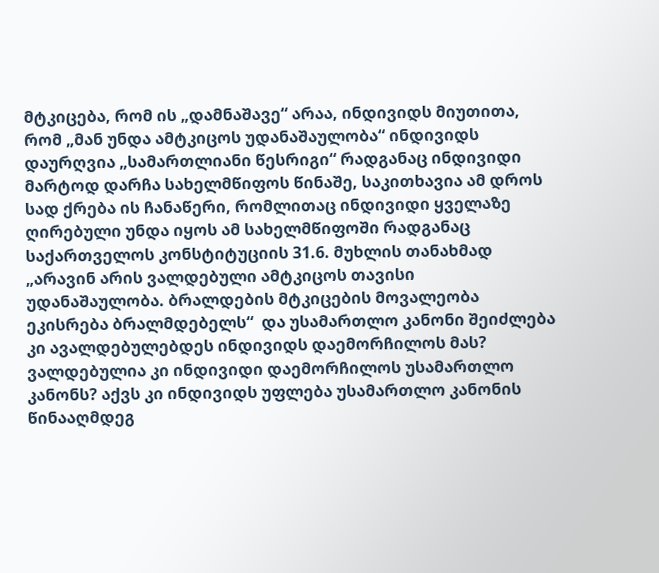მტკიცება, რომ ის „დამნაშავე“ არაა, ინდივიდს მიუთითა, რომ „მან უნდა ამტკიცოს უდანაშაულობა“ ინდივიდს დაურღვია „სამართლიანი წესრიგი“ რადგანაც ინდივიდი მარტოდ დარჩა სახელმწიფოს წინაშე, საკითხავია ამ დროს სად ქრება ის ჩანაწერი, რომლითაც ინდივიდი ყველაზე ღირებული უნდა იყოს ამ სახელმწიფოში რადგანაც საქართველოს კონსტიტუციის 31.6. მუხლის თანახმად „არავინ არის ვალდებული ამტკიცოს თავისი უდანაშაულობა. ბრალდების მტკიცების მოვალეობა ეკისრება ბრალმდებელს“  და უსამართლო კანონი შეიძლება კი ავალდებულებდეს ინდივიდს დაემორჩილოს მას? ვალდებულია კი ინდივიდი დაემორჩილოს უსამართლო კანონს? აქვს კი ინდივიდს უფლება უსამართლო კანონის წინააღმდეგ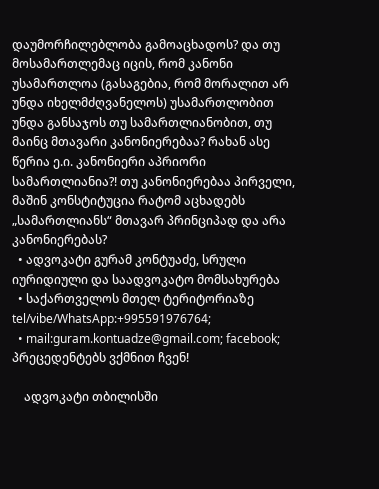დაუმორჩილებლობა გამოაცხადოს? და თუ მოსამართლემაც იცის, რომ კანონი უსამართლოა (გასაგებია, რომ მორალით არ უნდა იხელმძღვანელოს) უსამართლობით უნდა განსაჯოს თუ სამართლიანობით, თუ მაინც მთავარი კანონიერებაა? რახან ასე წერია ე.ი. კანონიერი აპრიორი სამართლიანია?! თუ კანონიერებაა პირველი, მაშინ კონსტიტუცია რატომ აცხადებს „სამართლიანს“ მთავარ პრინციპად და არა კანონიერებას?
  • ადვოკატი გურამ კონტუაძე, სრული იურიდიული და საადვოკატო მომსახურება
  • საქართველოს მთელ ტერიტორიაზე tel/vibe/WhatsApp:+995591976764;
  • mail:guram.kontuadze@gmail.com; facebook; პრეცედენტებს ვქმნით ჩვენ!

    ადვოკატი თბილისში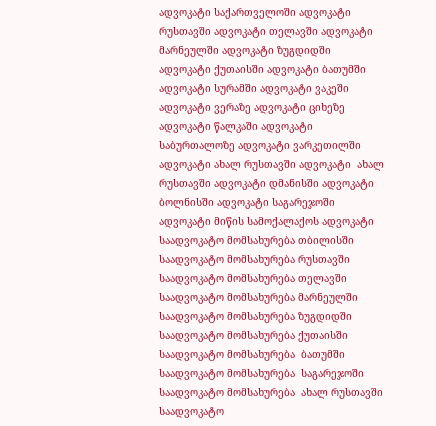ადვოკატი საქართველოში ადვოკატი რუსთავში ადვოკატი თელავში ადვოკატი მარნეულში ადვოკატი ზუგდიდში ადვოკატი ქუთაისში ადვოკატი ბათუმში ადვოკატი სურამში ადვოკატი ვაკეში ადვოკატი ვერაზე ადვოკატი ციხეზე ადვოკატი წალკაში ადვოკატი საბურთალოზე ადვოკატი ვარკეთილში ადვოკატი ახალ რუსთავში ადვოკატი  ახალ რუსთავში ადვოკატი დმანისში ადვოკატი ბოლნისში ადვოკატი საგარეჯოში ადვოკატი მიწის სამოქალაქოს ადვოკატი საადვოკატო მომსახურება თბილისში საადვოკატო მომსახურება რუსთავში საადვოკატო მომსახურება თელავში საადვოკატო მომსახურება მარნეულში საადვოკატო მომსახურება ზუგდიდში საადვოკატო მომსახურება ქუთაისში საადვოკატო მომსახურება  ბათუმში საადვოკატო მომსახურება  საგარეჯოში საადვოკატო მომსახურება  ახალ რუსთავში საადვოკატო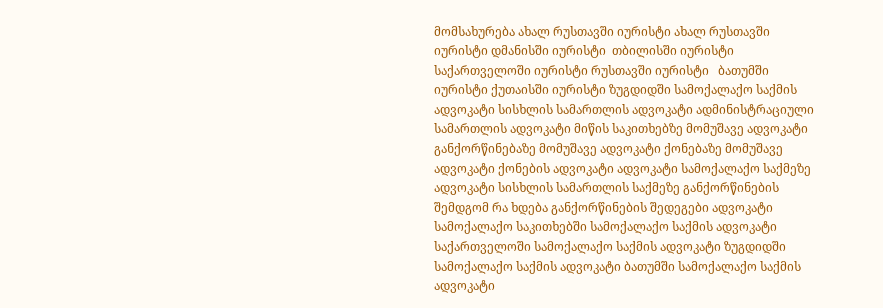მომსახურება ახალ რუსთავში იურისტი ახალ რუსთავში იურისტი დმანისში იურისტი  თბილისში იურისტი საქართველოში იურისტი რუსთავში იურისტი   ბათუმში იურისტი ქუთაისში იურისტი ზუგდიდში სამოქალაქო საქმის ადვოკატი სისხლის სამართლის ადვოკატი ადმინისტრაციული სამართლის ადვოკატი მიწის საკითხებზე მომუშავე ადვოკატი განქორწინებაზე მომუშავე ადვოკატი ქონებაზე მომუშავე ადვოკატი ქონების ადვოკატი ადვოკატი სამოქალაქო საქმეზე ადვოკატი სისხლის სამართლის საქმეზე განქორწინების შემდგომ რა ხდება განქორწინების შედეგები ადვოკატი სამოქალაქო საკითხებში სამოქალაქო საქმის ადვოკატი საქართველოში სამოქალაქო საქმის ადვოკატი ზუგდიდში სამოქალაქო საქმის ადვოკატი ბათუმში სამოქალაქო საქმის ადვოკატი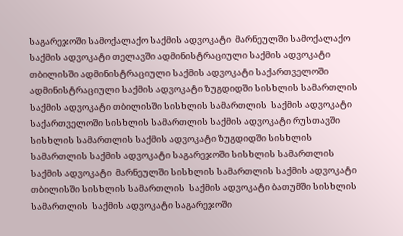საგარეჯოში სამოქალაქო საქმის ადვოკატი  მარნეულში სამოქალაქო საქმის ადვოკატი თელავში ადმინისტრაციული საქმის ადვოკატი თბილისში ადმინისტრაციული საქმის ადვოკატი საქართველოში ადმინისტრაციული საქმის ადვოკატი ზუგდიდში სისხლის სამართლის  საქმის ადვოკატი თბილისში სისხლის სამართლის  საქმის ადვოკატი საქართველოში სისხლის სამართლის საქმის ადვოკატი რუსთავში სისხლის სამართლის საქმის ადვოკატი ზუგდიდში სისხლის სამართლის საქმის ადვოკატი საგარეჯოში სისხლის სამართლის საქმის ადვოკატი  მარნეულში სისხლის სამართლის საქმის ადვოკატი თბილისში სისხლის სამართლის  საქმის ადვოკატი ბათუმში სისხლის სამართლის  საქმის ადვოკატი საგარეჯოში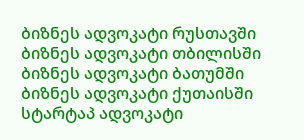ბიზნეს ადვოკატი რუსთავში ბიზნეს ადვოკატი თბილისში ბიზნეს ადვოკატი ბათუმში ბიზნეს ადვოკატი ქუთაისში სტარტაპ ადვოკატი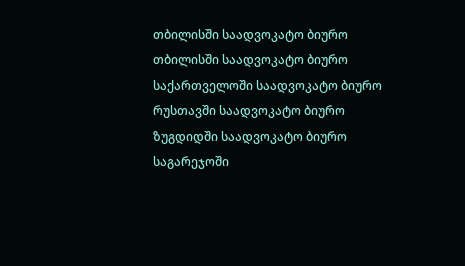თბილისში საადვოკატო ბიურო თბილისში საადვოკატო ბიურო  საქართველოში საადვოკატო ბიურო  რუსთავში საადვოკატო ბიურო ზუგდიდში საადვოკატო ბიურო  საგარეჯოში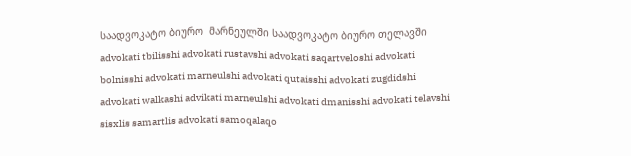საადვოკატო ბიურო  მარნეულში საადვოკატო ბიურო თელავში advokati tbilisshi advokati rustavshi advokati saqartveloshi advokati bolnisshi advokati marneulshi advokati qutaisshi advokati zugdidshi advokati walkashi advikati marneulshi advokati dmanisshi advokati telavshi sisxlis samartlis advokati samoqalaqo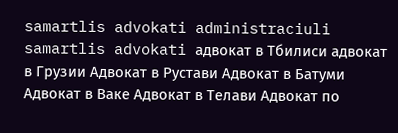samartlis advokati administraciuli samartlis advokati адвокат в Тбилиси адвокат в Грузии Адвокат в Рустави Адвокат в Батуми Адвокат в Ваке Адвокат в Телави Адвокат по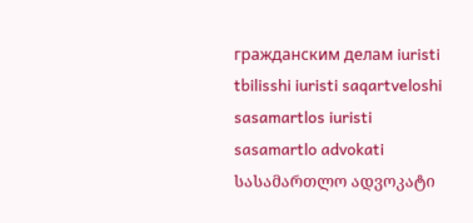гражданским делам iuristi tbilisshi iuristi saqartveloshi sasamartlos iuristi sasamartlo advokati სასამართლო ადვოკატი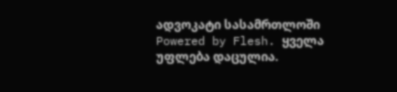ადვოკატი სასამრთლოში
Powered by Flesh. ყველა უფლება დაცულია.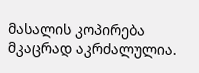მასალის კოპირება მკაცრად აკრძალულია.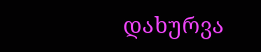დახურვა